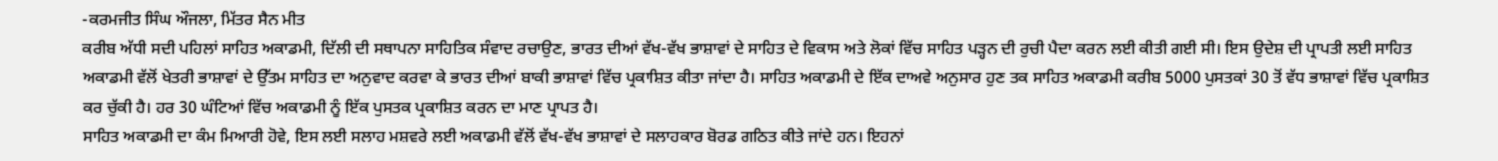-ਕਰਮਜੀਤ ਸਿੰਘ ਔਜਲਾ, ਮਿੱਤਰ ਸੈਨ ਮੀਤ
ਕਰੀਬ ਅੱਧੀ ਸਦੀ ਪਹਿਲਾਂ ਸਾਹਿਤ ਅਕਾਡਮੀ, ਦਿੱਲੀ ਦੀ ਸਥਾਪਨਾ ਸਾਹਿਤਿਕ ਸੰਵਾਦ ਰਚਾਉਣ, ਭਾਰਤ ਦੀਆਂ ਵੱਖ-ਵੱਖ ਭਾਸ਼ਾਵਾਂ ਦੇ ਸਾਹਿਤ ਦੇ ਵਿਕਾਸ ਅਤੇ ਲੋਕਾਂ ਵਿੱਚ ਸਾਹਿਤ ਪੜ੍ਹਨ ਦੀ ਰੁਚੀ ਪੈਦਾ ਕਰਨ ਲਈ ਕੀਤੀ ਗਈ ਸੀ। ਇਸ ਉਦੇਸ਼ ਦੀ ਪ੍ਰਾਪਤੀ ਲਈ ਸਾਹਿਤ ਅਕਾਡਮੀ ਵੱਲੋਂ ਖੇਤਰੀ ਭਾਸ਼ਾਵਾਂ ਦੇ ਉੱਤਮ ਸਾਹਿਤ ਦਾ ਅਨੁਵਾਦ ਕਰਵਾ ਕੇ ਭਾਰਤ ਦੀਆਂ ਬਾਕੀ ਭਾਸ਼ਾਵਾਂ ਵਿੱਚ ਪ੍ਰਕਾਸ਼ਿਤ ਕੀਤਾ ਜਾਂਦਾ ਹੈ। ਸਾਹਿਤ ਅਕਾਡਮੀ ਦੇ ਇੱਕ ਦਾਅਵੇ ਅਨੁਸਾਰ ਹੁਣ ਤਕ ਸਾਹਿਤ ਅਕਾਡਮੀ ਕਰੀਬ 5000 ਪੁਸਤਕਾਂ 30 ਤੋਂ ਵੱਧ ਭਾਸ਼ਾਵਾਂ ਵਿੱਚ ਪ੍ਰਕਾਸ਼ਿਤ ਕਰ ਚੁੱਕੀ ਹੈ। ਹਰ 30 ਘੰਟਿਆਂ ਵਿੱਚ ਅਕਾਡਮੀ ਨੂੰ ਇੱਕ ਪੁਸਤਕ ਪ੍ਰਕਾਸ਼ਿਤ ਕਰਨ ਦਾ ਮਾਣ ਪ੍ਰਾਪਤ ਹੈ।
ਸਾਹਿਤ ਅਕਾਡਮੀ ਦਾ ਕੰਮ ਮਿਆਰੀ ਹੋਵੇ, ਇਸ ਲਈ ਸਲਾਹ ਮਸ਼ਵਰੇ ਲਈ ਅਕਾਡਮੀ ਵੱਲੋਂ ਵੱਖ-ਵੱਖ ਭਾਸ਼ਾਵਾਂ ਦੇ ਸਲਾਹਕਾਰ ਬੋਰਡ ਗਠਿਤ ਕੀਤੇ ਜਾਂਦੇ ਹਨ। ਇਹਨਾਂ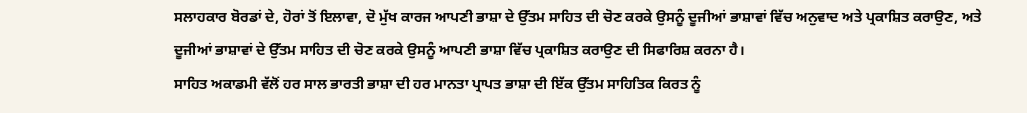ਸਲਾਹਕਾਰ ਬੋਰਡਾਂ ਦੇ, ਹੋਰਾਂ ਤੋਂ ਇਲਾਵਾ, ਦੋ ਮੁੱਖ ਕਾਰਜ ਆਪਣੀ ਭਾਸ਼ਾ ਦੇ ਉੱਤਮ ਸਾਹਿਤ ਦੀ ਚੋਣ ਕਰਕੇ ਉਸਨੂੰ ਦੂਜੀਆਂ ਭਾਸ਼ਾਵਾਂ ਵਿੱਚ ਅਨੁਵਾਦ ਅਤੇ ਪ੍ਰਕਾਸ਼ਿਤ ਕਰਾਉਣ, ਅਤੇ ਦੂਜੀਆਂ ਭਾਸ਼ਾਵਾਂ ਦੇ ਉੱਤਮ ਸਾਹਿਤ ਦੀ ਚੋਣ ਕਰਕੇ ਉਸਨੂੰ ਆਪਣੀ ਭਾਸ਼ਾ ਵਿੱਚ ਪ੍ਰਕਾਸ਼ਿਤ ਕਰਾਉਣ ਦੀ ਸਿਫਾਰਿਸ਼ ਕਰਨਾ ਹੈ।
ਸਾਹਿਤ ਅਕਾਡਮੀ ਵੱਲੋਂ ਹਰ ਸਾਲ ਭਾਰਤੀ ਭਾਸ਼ਾ ਦੀ ਹਰ ਮਾਨਤਾ ਪ੍ਰਾਪਤ ਭਾਸ਼ਾ ਦੀ ਇੱਕ ਉੱਤਮ ਸਾਹਿਤਿਕ ਕਿਰਤ ਨੂੰ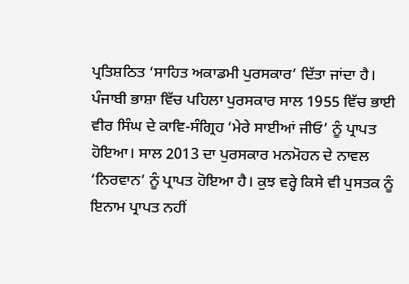ਪ੍ਰਤਿਸ਼ਠਿਤ ‘ਸਾਹਿਤ ਅਕਾਡਮੀ ਪੁਰਸਕਾਰ’ ਦਿੱਤਾ ਜਾਂਦਾ ਹੈ। ਪੰਜਾਬੀ ਭਾਸ਼ਾ ਵਿੱਚ ਪਹਿਲਾ ਪੁਰਸਕਾਰ ਸਾਲ 1955 ਵਿੱਚ ਭਾਈ ਵੀਰ ਸਿੰਘ ਦੇ ਕਾਵਿ-ਸੰਗ੍ਰਿਹ ‘ਮੇਰੇ ਸਾਈਆਂ ਜੀਓ’ ਨੂੰ ਪ੍ਰਾਪਤ ਹੋਇਆ। ਸਾਲ 2013 ਦਾ ਪੁਰਸਕਾਰ ਮਨਮੋਹਨ ਦੇ ਨਾਵਲ ‘ਨਿਰਵਾਨ’ ਨੂੰ ਪ੍ਰਾਪਤ ਹੋਇਆ ਹੈ। ਕੁਝ ਵਰ੍ਹੇ ਕਿਸੇ ਵੀ ਪੁਸਤਕ ਨੂੰ ਇਨਾਮ ਪ੍ਰਾਪਤ ਨਹੀਂ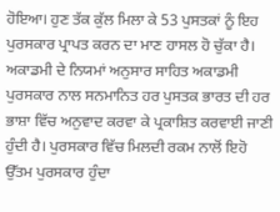ਹੋਇਆ। ਹੁਣ ਤੱਕ ਕੁੱਲ ਮਿਲਾ ਕੇ 53 ਪੁਸਤਕਾਂ ਨੂੰ ਇਹ ਪੁਰਸਕਾਰ ਪ੍ਰਾਪਤ ਕਰਨ ਦਾ ਮਾਣ ਹਾਸਲ ਹੋ ਚੁੱਕਾ ਹੈ।
ਅਕਾਡਮੀ ਦੇ ਨਿਯਮਾਂ ਅਨੁਸਾਰ ਸਾਹਿਤ ਅਕਾਡਮੀ ਪੁਰਸਕਾਰ ਨਾਲ ਸਨਮਾਨਿਤ ਹਰ ਪੁਸਤਕ ਭਾਰਤ ਦੀ ਹਰ ਭਾਸ਼ਾ ਵਿੱਚ ਅਨੁਵਾਦ ਕਰਵਾ ਕੇ ਪ੍ਰਕਾਸ਼ਿਤ ਕਰਵਾਈ ਜਾਣੀ ਹੁੰਦੀ ਹੈ। ਪੁਰਸਕਾਰ ਵਿੱਚ ਮਿਲਦੀ ਰਕਮ ਨਾਲੋਂ ਇਹੋ ਉੱਤਮ ਪੁਰਸਕਾਰ ਹੁੰਦਾ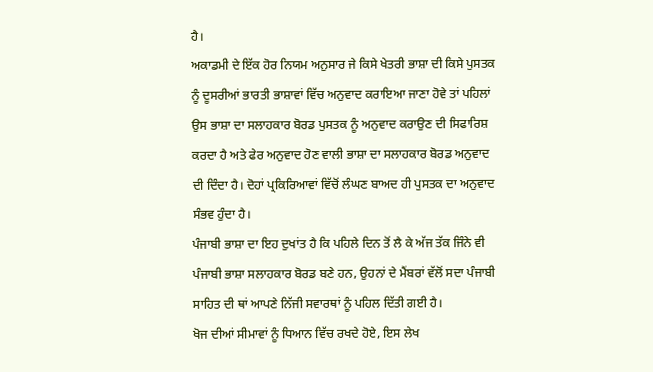ਹੈ।
ਅਕਾਡਮੀ ਦੇ ਇੱਕ ਹੋਰ ਨਿਯਮ ਅਨੁਸਾਰ ਜੇ ਕਿਸੇ ਖੇਤਰੀ ਭਾਸ਼ਾ ਦੀ ਕਿਸੇ ਪੁਸਤਕ ਨੂੰ ਦੂਸਰੀਆਂ ਭਾਰਤੀ ਭਾਸ਼ਾਵਾਂ ਵਿੱਚ ਅਨੁਵਾਦ ਕਰਾਇਆ ਜਾਣਾ ਹੋਵੇ ਤਾਂ ਪਹਿਲਾਂ ਉਸ ਭਾਸ਼ਾ ਦਾ ਸਲਾਹਕਾਰ ਬੋਰਡ ਪੁਸਤਕ ਨੂੰ ਅਨੁਵਾਦ ਕਰਾਉਣ ਦੀ ਸਿਫਾਰਿਸ਼ ਕਰਦਾ ਹੈ ਅਤੇ ਫੇਰ ਅਨੁਵਾਦ ਹੋਣ ਵਾਲੀ ਭਾਸ਼ਾ ਦਾ ਸਲਾਹਕਾਰ ਬੋਰਡ ਅਨੁਵਾਦ ਦੀ ਦਿੰਦਾ ਹੈ। ਦੋਹਾਂ ਪ੍ਰਕਿਰਿਆਵਾਂ ਵਿੱਚੋਂ ਲੰਘਣ ਬਾਅਦ ਹੀ ਪੁਸਤਕ ਦਾ ਅਨੁਵਾਦ ਸੰਭਵ ਹੁੰਦਾ ਹੈ।
ਪੰਜਾਬੀ ਭਾਸ਼ਾ ਦਾ ਇਹ ਦੁਖਾਂਤ ਹੈ ਕਿ ਪਹਿਲੇ ਦਿਨ ਤੋਂ ਲੈ ਕੇ ਅੱਜ ਤੱਕ ਜਿੰਨੇ ਵੀ ਪੰਜਾਬੀ ਭਾਸ਼ਾ ਸਲਾਹਕਾਰ ਬੋਰਡ ਬਣੇ ਹਨ, ਉਹਨਾਂ ਦੇ ਮੈਂਬਰਾਂ ਵੱਲੋਂ ਸਦਾ ਪੰਜਾਬੀ ਸਾਹਿਤ ਦੀ ਥਾਂ ਆਪਣੇ ਨਿੱਜੀ ਸਵਾਰਥਾਂ ਨੂੰ ਪਹਿਲ ਦਿੱਤੀ ਗਈ ਹੈ।
ਖੋਜ ਦੀਆਂ ਸੀਮਾਵਾਂ ਨੂੰ ਧਿਆਨ ਵਿੱਚ ਰਖਦੇ ਹੋਏ, ਇਸ ਲੇਖ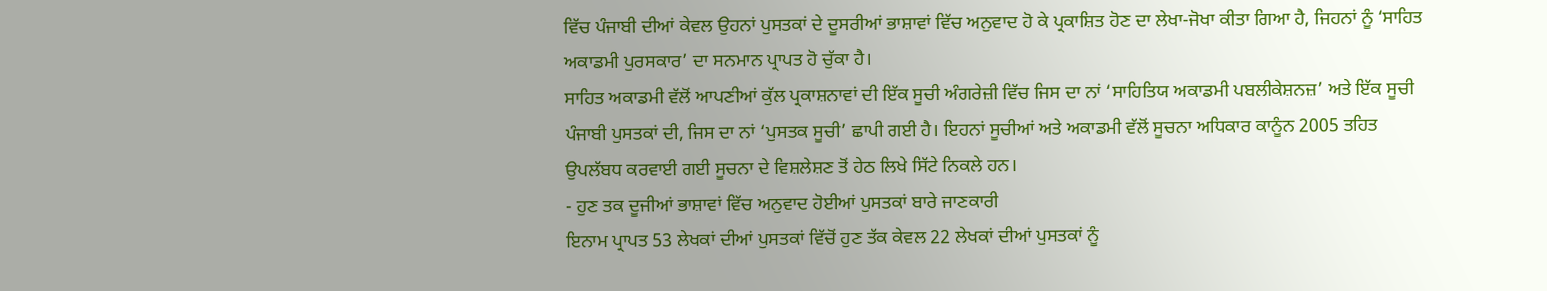ਵਿੱਚ ਪੰਜਾਬੀ ਦੀਆਂ ਕੇਵਲ ਉਹਨਾਂ ਪੁਸਤਕਾਂ ਦੇ ਦੂਸਰੀਆਂ ਭਾਸ਼ਾਵਾਂ ਵਿੱਚ ਅਨੁਵਾਦ ਹੋ ਕੇ ਪ੍ਰਕਾਸ਼ਿਤ ਹੋਣ ਦਾ ਲੇਖਾ-ਜੋਖਾ ਕੀਤਾ ਗਿਆ ਹੈ, ਜਿਹਨਾਂ ਨੂੰ ‘ਸਾਹਿਤ ਅਕਾਡਮੀ ਪੁਰਸਕਾਰ’ ਦਾ ਸਨਮਾਨ ਪ੍ਰਾਪਤ ਹੋ ਚੁੱਕਾ ਹੈ।
ਸਾਹਿਤ ਅਕਾਡਮੀ ਵੱਲੋਂ ਆਪਣੀਆਂ ਕੁੱਲ ਪ੍ਰਕਾਸ਼ਨਾਵਾਂ ਦੀ ਇੱਕ ਸੂਚੀ ਅੰਗਰੇਜ਼ੀ ਵਿੱਚ ਜਿਸ ਦਾ ਨਾਂ ‘ਸਾਹਿਤਿਯ ਅਕਾਡਮੀ ਪਬਲੀਕੇਸ਼ਨਜ਼’ ਅਤੇ ਇੱਕ ਸੂਚੀ ਪੰਜਾਬੀ ਪੁਸਤਕਾਂ ਦੀ, ਜਿਸ ਦਾ ਨਾਂ ‘ਪੁਸਤਕ ਸੂਚੀ’ ਛਾਪੀ ਗਈ ਹੈ। ਇਹਨਾਂ ਸੂਚੀਆਂ ਅਤੇ ਅਕਾਡਮੀ ਵੱਲੋਂ ਸੂਚਨਾ ਅਧਿਕਾਰ ਕਾਨੂੰਨ 2005 ਤਹਿਤ ਉਪਲੱਬਧ ਕਰਵਾਈ ਗਈ ਸੂਚਨਾ ਦੇ ਵਿਸ਼ਲੇਸ਼ਣ ਤੋਂ ਹੇਠ ਲਿਖੇ ਸਿੱਟੇ ਨਿਕਲੇ ਹਨ।
- ਹੁਣ ਤਕ ਦੂਜੀਆਂ ਭਾਸ਼ਾਵਾਂ ਵਿੱਚ ਅਨੁਵਾਦ ਹੋਈਆਂ ਪੁਸਤਕਾਂ ਬਾਰੇ ਜਾਣਕਾਰੀ
ਇਨਾਮ ਪ੍ਰਾਪਤ 53 ਲੇਖਕਾਂ ਦੀਆਂ ਪੁਸਤਕਾਂ ਵਿੱਚੋਂ ਹੁਣ ਤੱਕ ਕੇਵਲ 22 ਲੇਖਕਾਂ ਦੀਆਂ ਪੁਸਤਕਾਂ ਨੂੰ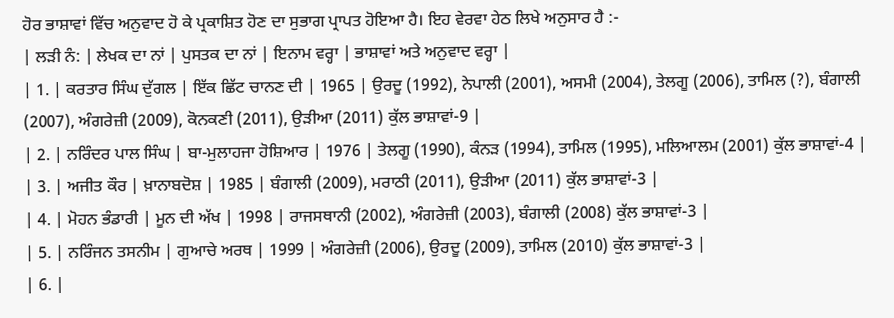ਹੋਰ ਭਾਸ਼ਾਵਾਂ ਵਿੱਚ ਅਨੁਵਾਦ ਹੋ ਕੇ ਪ੍ਰਕਾਸ਼ਿਤ ਹੋਣ ਦਾ ਸੁਭਾਗ ਪ੍ਰਾਪਤ ਹੋਇਆ ਹੈ। ਇਹ ਵੇਰਵਾ ਹੇਠ ਲਿਖੇ ਅਨੁਸਾਰ ਹੈ :-
| ਲੜੀ ਨੰ: | ਲੇਖਕ ਦਾ ਨਾਂ | ਪੁਸਤਕ ਦਾ ਨਾਂ | ਇਨਾਮ ਵਰ੍ਹਾ | ਭਾਸ਼ਾਵਾਂ ਅਤੇ ਅਨੁਵਾਦ ਵਰ੍ਹਾ |
| 1. | ਕਰਤਾਰ ਸਿੰਘ ਦੁੱਗਲ | ਇੱਕ ਛਿੱਟ ਚਾਨਣ ਦੀ | 1965 | ਉਰਦੂ (1992), ਨੇਪਾਲੀ (2001), ਅਸਮੀ (2004), ਤੇਲਗੂ (2006), ਤਾਮਿਲ (?), ਬੰਗਾਲੀ (2007), ਅੰਗਰੇਜ਼ੀ (2009), ਕੋਨਕਣੀ (2011), ਉੜੀਆ (2011) ਕੁੱਲ ਭਾਸ਼ਾਵਾਂ-9 |
| 2. | ਨਰਿੰਦਰ ਪਾਲ ਸਿੰਘ | ਬਾ-ਮੁਲਾਹਜਾ ਹੋਸ਼ਿਆਰ | 1976 | ਤੇਲਗੂ (1990), ਕੰਨੜ (1994), ਤਾਮਿਲ (1995), ਮਲਿਆਲਮ (2001) ਕੁੱਲ ਭਾਸ਼ਾਵਾਂ-4 |
| 3. | ਅਜੀਤ ਕੌਰ | ਖ਼ਾਨਾਬਦੋਸ਼ | 1985 | ਬੰਗਾਲੀ (2009), ਮਰਾਠੀ (2011), ਉੜੀਆ (2011) ਕੁੱਲ ਭਾਸ਼ਾਵਾਂ-3 |
| 4. | ਮੋਹਨ ਭੰਡਾਰੀ | ਮੂਨ ਦੀ ਅੱਖ | 1998 | ਰਾਜਸਥਾਨੀ (2002), ਅੰਗਰੇਜ਼ੀ (2003), ਬੰਗਾਲੀ (2008) ਕੁੱਲ ਭਾਸ਼ਾਵਾਂ-3 |
| 5. | ਨਰਿੰਜਨ ਤਸਨੀਮ | ਗੁਆਚੇ ਅਰਥ | 1999 | ਅੰਗਰੇਜ਼ੀ (2006), ਉਰਦੂ (2009), ਤਾਮਿਲ (2010) ਕੁੱਲ ਭਾਸ਼ਾਵਾਂ-3 |
| 6. |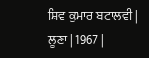ਸ਼ਿਵ ਕੁਮਾਰ ਬਟਾਲਵੀ | ਲੂਣਾ | 1967 |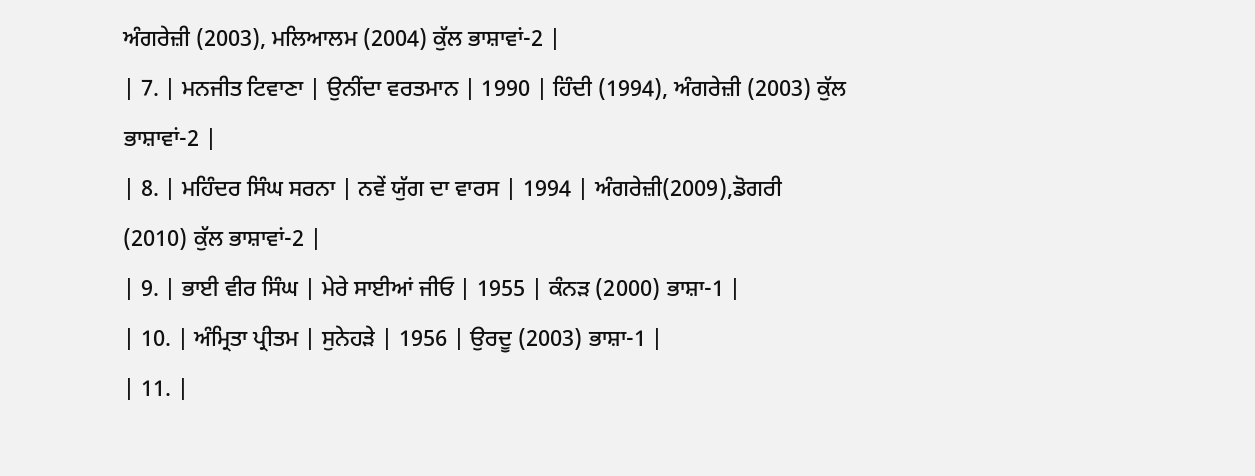ਅੰਗਰੇਜ਼ੀ (2003), ਮਲਿਆਲਮ (2004) ਕੁੱਲ ਭਾਸ਼ਾਵਾਂ-2 |
| 7. | ਮਨਜੀਤ ਟਿਵਾਣਾ | ਉਨੀਂਦਾ ਵਰਤਮਾਨ | 1990 | ਹਿੰਦੀ (1994), ਅੰਗਰੇਜ਼ੀ (2003) ਕੁੱਲ ਭਾਸ਼ਾਵਾਂ-2 |
| 8. | ਮਹਿੰਦਰ ਸਿੰਘ ਸਰਨਾ | ਨਵੇਂ ਯੁੱਗ ਦਾ ਵਾਰਸ | 1994 | ਅੰਗਰੇਜ਼ੀ(2009),ਡੋਗਰੀ (2010) ਕੁੱਲ ਭਾਸ਼ਾਵਾਂ-2 |
| 9. | ਭਾਈ ਵੀਰ ਸਿੰਘ | ਮੇਰੇ ਸਾਈਆਂ ਜੀਓ | 1955 | ਕੰਨੜ (2000) ਭਾਸ਼ਾ-1 |
| 10. | ਅੰਮ੍ਰਿਤਾ ਪ੍ਰੀਤਮ | ਸੁਨੇਹੜੇ | 1956 | ਉਰਦੂ (2003) ਭਾਸ਼ਾ-1 |
| 11. |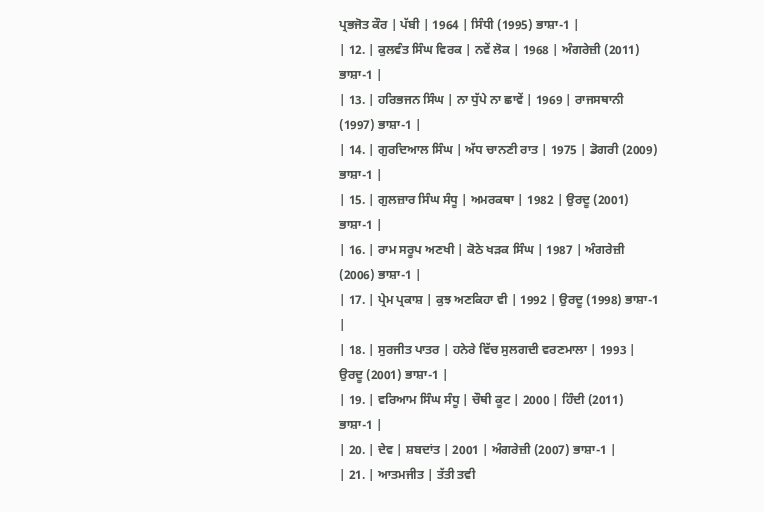ਪ੍ਰਭਜੋਤ ਕੌਰ | ਪੱਬੀ | 1964 | ਸਿੰਧੀ (1995) ਭਾਸ਼ਾ-1 |
| 12. | ਕੁਲਵੰਤ ਸਿੰਘ ਵਿਰਕ | ਨਵੇਂ ਲੋਕ | 1968 | ਅੰਗਰੇਜ਼ੀ (2011) ਭਾਸ਼ਾ-1 |
| 13. | ਹਰਿਭਜਨ ਸਿੰਘ | ਨਾ ਧੁੱਪੇ ਨਾ ਛਾਵੇਂ | 1969 | ਰਾਜਸਥਾਨੀ (1997) ਭਾਸ਼ਾ-1 |
| 14. | ਗੁਰਦਿਆਲ ਸਿੰਘ | ਅੱਧ ਚਾਨਣੀ ਰਾਤ | 1975 | ਡੋਗਰੀ (2009) ਭਾਸ਼ਾ-1 |
| 15. | ਗੁਲਜ਼ਾਰ ਸਿੰਘ ਸੰਧੂ | ਅਮਰਕਥਾ | 1982 | ਉਰਦੂ (2001) ਭਾਸ਼ਾ-1 |
| 16. | ਰਾਮ ਸਰੂਪ ਅਣਖੀ | ਕੋਠੇ ਖੜਕ ਸਿੰਘ | 1987 | ਅੰਗਰੇਜ਼ੀ (2006) ਭਾਸ਼ਾ-1 |
| 17. | ਪ੍ਰੇਮ ਪ੍ਰਕਾਸ਼ | ਕੁਝ ਅਣਕਿਹਾ ਵੀ | 1992 | ਉਰਦੂ (1998) ਭਾਸ਼ਾ-1 |
| 18. | ਸੁਰਜੀਤ ਪਾਤਰ | ਹਨੇਰੇ ਵਿੱਚ ਸੁਲਗਦੀ ਵਰਣਮਾਲਾ | 1993 | ਉਰਦੂ (2001) ਭਾਸ਼ਾ-1 |
| 19. | ਵਰਿਆਮ ਸਿੰਘ ਸੰਧੂ | ਚੌਥੀ ਕੂਟ | 2000 | ਹਿੰਦੀ (2011) ਭਾਸ਼ਾ-1 |
| 20. | ਦੇਵ | ਸ਼ਬਦਾਂਤ | 2001 | ਅੰਗਰੇਜ਼ੀ (2007) ਭਾਸ਼ਾ-1 |
| 21. | ਆਤਮਜੀਤ | ਤੱਤੀ ਤਵੀ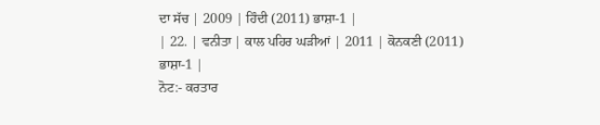ਦਾ ਸੱਚ | 2009 | ਹਿੰਦੀ (2011) ਭਾਸ਼ਾ-1 |
| 22. | ਵਨੀਤਾ | ਕਾਲ ਪਹਿਰ ਘੜੀਆਂ | 2011 | ਕੋਨਕਣੀ (2011) ਭਾਸ਼ਾ-1 |
ਨੋਟ:- ਕਰਤਾਰ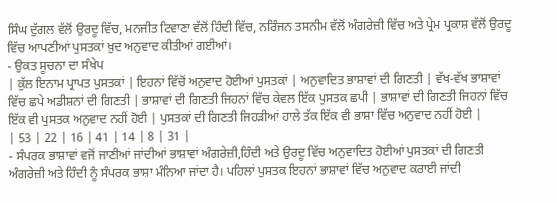ਸਿੰਘ ਦੁੱਗਲ ਵੱਲੋਂ ਉਰਦੂ ਵਿੱਚ, ਮਨਜੀਤ ਟਿਵਾਣਾ ਵੱਲੋਂ ਹਿੰਦੀ ਵਿੱਚ, ਨਰਿੰਜਨ ਤਸਨੀਮ ਵੱਲੋਂ ਅੰਗਰੇਜ਼ੀ ਵਿੱਚ ਅਤੇ ਪ੍ਰੇਮ ਪ੍ਰਕਾਸ਼ ਵੱਲੋਂ ਉਰਦੂ ਵਿੱਚ ਆਪਣੀਆਂ ਪੁਸਤਕਾਂ ਖ਼ੁਦ ਅਨੁਵਾਦ ਕੀਤੀਆਂ ਗਈਆਂ।
- ਉਕਤ ਸੂਚਨਾ ਦਾ ਸੰਖੇਪ
| ਕੁੱਲ ਇਨਾਮ ਪ੍ਰਾਪਤ ਪੁਸਤਕਾਂ | ਇਹਨਾਂ ਵਿੱਚੋਂ ਅਨੁਵਾਦ ਹੋਈਆਂ ਪੁਸਤਕਾਂ | ਅਨੁਵਾਦਿਤ ਭਾਸ਼ਾਵਾਂ ਦੀ ਗਿਣਤੀ | ਵੱਖ-ਵੱਖ ਭਾਸ਼ਾਵਾਂ ਵਿੱਚ ਛਪੇ ਅਡੀਸ਼ਨਾਂ ਦੀ ਗਿਣਤੀ | ਭਾਸ਼ਾਵਾਂ ਦੀ ਗਿਣਤੀ ਜਿਹਨਾਂ ਵਿੱਚ ਕੇਵਲ ਇੱਕ ਪੁਸਤਕ ਛਪੀ | ਭਾਸ਼ਾਵਾਂ ਦੀ ਗਿਣਤੀ ਜਿਹਨਾਂ ਵਿੱਚ ਇੱਕ ਵੀ ਪੁਸਤਕ ਅਨੁਵਾਦ ਨਹੀਂ ਹੋਈ | ਪੁਸਤਕਾਂ ਦੀ ਗਿਣਤੀ ਜਿਹੜੀਆਂ ਹਾਲੇ ਤੱਕ ਇੱਕ ਵੀ ਭਾਸ਼ਾ ਵਿੱਚ ਅਨੁਵਾਦ ਨਹੀਂ ਹੋਈ |
| 53 | 22 | 16 | 41 | 14 | 8 | 31 |
- ਸੰਪਰਕ ਭਾਸ਼ਾਵਾਂ ਵਜੋਂ ਜਾਣੀਆਂ ਜਾਂਦੀਆਂ ਭਾਸ਼ਾਵਾਂ ਅੰਗਰੇਜ਼ੀ,ਹਿੰਦੀ ਅਤੇ ਉਰਦੂ ਵਿੱਚ ਅਨੁਵਾਦਿਤ ਹੋਈਆਂ ਪੁਸਤਕਾਂ ਦੀ ਗਿਣਤੀ
ਅੰਗਰੇਜ਼ੀ ਅਤੇ ਹਿੰਦੀ ਨੂੰ ਸੰਪਰਕ ਭਾਸ਼ਾ ਮੰਨਿਆ ਜਾਂਦਾ ਹੈ। ਪਹਿਲਾਂ ਪੁਸਤਕ ਇਹਨਾਂ ਭਾਸ਼ਾਵਾਂ ਵਿੱਚ ਅਨੁਵਾਦ ਕਰਾਈ ਜਾਂਦੀ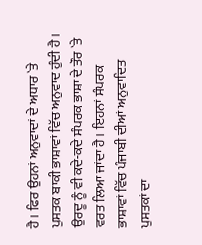ਹੈ। ਫਿਰ ਉਹਨਾਂ ਅਨੁਵਾਦਾਂ ਦੇ ਅਧਾਰ `ਤੇ ਪੁਸਤਕ ਬਾਕੀ ਭਾਸ਼ਾਵਾਂ ਵਿੱਚ ਅਨੁਵਾਦ ਹੁੰਦੀ ਹੈ। ਉਰਦੂ ਨੂੰ ਵੀ ਕਦੇ-ਕਦੇ ਸੰਪਰਕ ਭਾਸ਼ਾ ਦੇ ਤੌਰ `ਤੇ ਵਰਤ ਲਿਆ ਜਾਂਦਾ ਹੈ। ਇਹਨਾਂ ਸੰਪਰਕ ਭਾਸ਼ਾਵਾਂ ਵਿੱਚ ਪੰਜਾਬੀ ਦੀਆਂ ਅਨੁਵਾਦਿਤ ਪੁਸਤਕਾਂ ਦਾ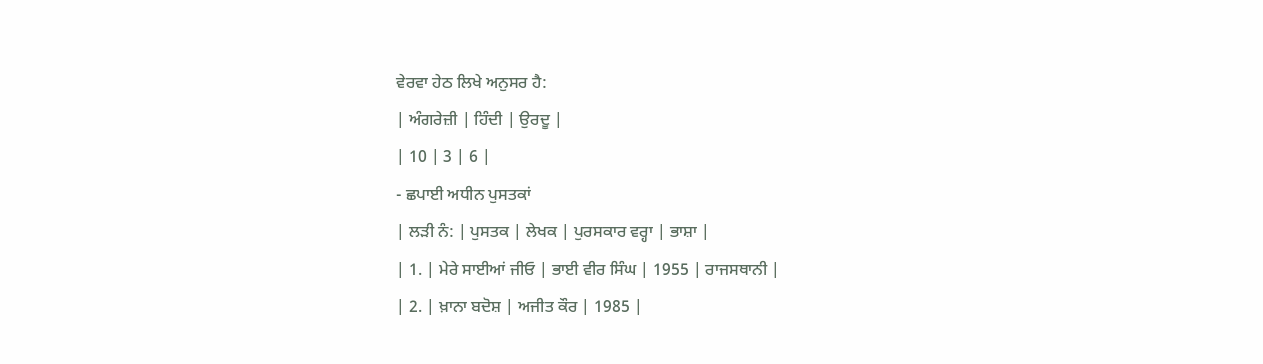ਵੇਰਵਾ ਹੇਠ ਲਿਖੇ ਅਨੁਸਰ ਹੈ:
| ਅੰਗਰੇਜ਼ੀ | ਹਿੰਦੀ | ਉਰਦੂ |
| 10 | 3 | 6 |
- ਛਪਾਈ ਅਧੀਨ ਪੁਸਤਕਾਂ
| ਲੜੀ ਨੰ: | ਪੁਸਤਕ | ਲੇਖਕ | ਪੁਰਸਕਾਰ ਵਰ੍ਹਾ | ਭਾਸ਼ਾ |
| 1. | ਮੇਰੇ ਸਾਈਆਂ ਜੀਓ | ਭਾਈ ਵੀਰ ਸਿੰਘ | 1955 | ਰਾਜਸਥਾਨੀ |
| 2. | ਖ਼ਾਨਾ ਬਦੋਸ਼ | ਅਜੀਤ ਕੌਰ | 1985 |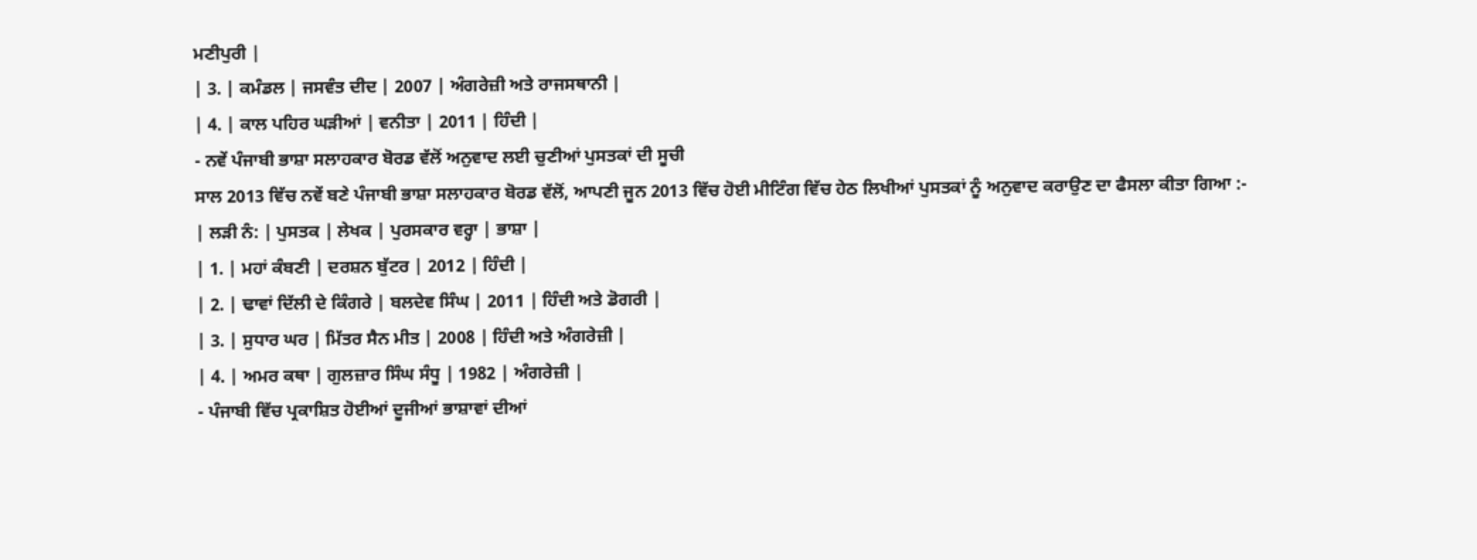ਮਣੀਪੁਰੀ |
| 3. | ਕਮੰਡਲ | ਜਸਵੰਤ ਦੀਦ | 2007 | ਅੰਗਰੇਜ਼ੀ ਅਤੇ ਰਾਜਸਥਾਨੀ |
| 4. | ਕਾਲ ਪਹਿਰ ਘੜੀਆਂ | ਵਨੀਤਾ | 2011 | ਹਿੰਦੀ |
- ਨਵੇਂ ਪੰਜਾਬੀ ਭਾਸ਼ਾ ਸਲਾਹਕਾਰ ਬੋਰਡ ਵੱਲੋਂ ਅਨੁਵਾਦ ਲਈ ਚੁਣੀਆਂ ਪੁਸਤਕਾਂ ਦੀ ਸੂਚੀ
ਸਾਲ 2013 ਵਿੱਚ ਨਵੇਂ ਬਣੇ ਪੰਜਾਬੀ ਭਾਸ਼ਾ ਸਲਾਹਕਾਰ ਬੋਰਡ ਵੱਲੋਂ, ਆਪਣੀ ਜੂਨ 2013 ਵਿੱਚ ਹੋਈ ਮੀਟਿੰਗ ਵਿੱਚ ਹੇਠ ਲਿਖੀਆਂ ਪੁਸਤਕਾਂ ਨੂੰ ਅਨੁਵਾਦ ਕਰਾਉਣ ਦਾ ਫੈਸਲਾ ਕੀਤਾ ਗਿਆ :-
| ਲੜੀ ਨੰ: | ਪੁਸਤਕ | ਲੇਖਕ | ਪੁਰਸਕਾਰ ਵਰ੍ਹਾ | ਭਾਸ਼ਾ |
| 1. | ਮਹਾਂ ਕੰਬਣੀ | ਦਰਸ਼ਨ ਬੁੱਟਰ | 2012 | ਹਿੰਦੀ |
| 2. | ਢਾਵਾਂ ਦਿੱਲੀ ਦੇ ਕਿੰਗਰੇ | ਬਲਦੇਵ ਸਿੰਘ | 2011 | ਹਿੰਦੀ ਅਤੇ ਡੋਗਰੀ |
| 3. | ਸੁਧਾਰ ਘਰ | ਮਿੱਤਰ ਸੈਨ ਮੀਤ | 2008 | ਹਿੰਦੀ ਅਤੇ ਅੰਗਰੇਜ਼ੀ |
| 4. | ਅਮਰ ਕਥਾ | ਗੁਲਜ਼ਾਰ ਸਿੰਘ ਸੰਧੂ | 1982 | ਅੰਗਰੇਜ਼ੀ |
- ਪੰਜਾਬੀ ਵਿੱਚ ਪ੍ਰਕਾਸ਼ਿਤ ਹੋਈਆਂ ਦੂਜੀਆਂ ਭਾਸ਼ਾਵਾਂ ਦੀਆਂ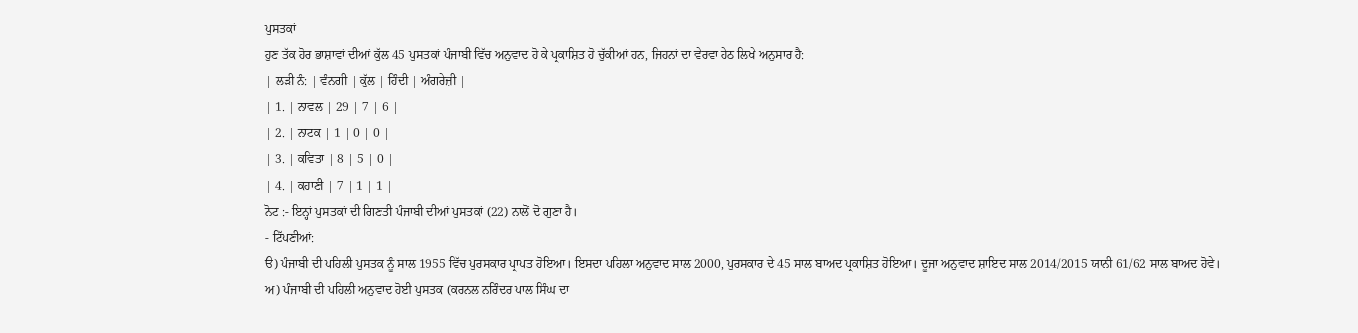ਪੁਸਤਕਾਂ
ਹੁਣ ਤੱਕ ਹੋਰ ਭਾਸ਼ਾਵਾਂ ਦੀਆਂ ਕੁੱਲ 45 ਪੁਸਤਕਾਂ ਪੰਜਾਬੀ ਵਿੱਚ ਅਨੁਵਾਦ ਹੋ ਕੇ ਪ੍ਰਕਾਸ਼ਿਤ ਹੋ ਚੁੱਕੀਆਂ ਹਨ, ਜਿਹਨਾਂ ਦਾ ਵੇਰਵਾ ਹੇਠ ਲਿਖੇ ਅਨੁਸਾਰ ਹੈ:
| ਲੜੀ ਨੰ: | ਵੰਨਗੀ | ਕੁੱਲ | ਹਿੰਦੀ | ਅੰਗਰੇਜ਼ੀ |
| 1. | ਨਾਵਲ | 29 | 7 | 6 |
| 2. | ਨਾਟਕ | 1 | 0 | 0 |
| 3. | ਕਵਿਤਾ | 8 | 5 | 0 |
| 4. | ਕਹਾਣੀ | 7 | 1 | 1 |
ਨੋਟ :- ਇਨ੍ਹਾਂ ਪੁਸਤਕਾਂ ਦੀ ਗਿਣਤੀ ਪੰਜਾਬੀ ਦੀਆਂ ਪੁਸਤਕਾਂ (22) ਨਾਲੋਂ ਦੋ ਗੁਣਾ ਹੈ।
- ਟਿੱਪਣੀਆਂ:
ੳ) ਪੰਜਾਬੀ ਦੀ ਪਹਿਲੀ ਪੁਸਤਕ ਨੂੰ ਸਾਲ 1955 ਵਿੱਚ ਪੁਰਸਕਾਰ ਪ੍ਰਾਪਤ ਹੋਇਆ। ਇਸਦਾ ਪਹਿਲਾ ਅਨੁਵਾਦ ਸਾਲ 2000, ਪੁਰਸਕਾਰ ਦੇ 45 ਸਾਲ ਬਾਅਦ ਪ੍ਰਕਾਸ਼ਿਤ ਹੋਇਆ। ਦੂਜਾ ਅਨੁਵਾਦ ਸ਼ਾਇਦ ਸਾਲ 2014/2015 ਯਾਨੀ 61/62 ਸਾਲ ਬਾਅਦ ਹੋਵੇ।
ਅ) ਪੰਜਾਬੀ ਦੀ ਪਹਿਲੀ ਅਨੁਵਾਦ ਹੋਈ ਪੁਸਤਕ (ਕਰਨਲ ਨਰਿੰਦਰ ਪਾਲ ਸਿੰਘ ਦਾ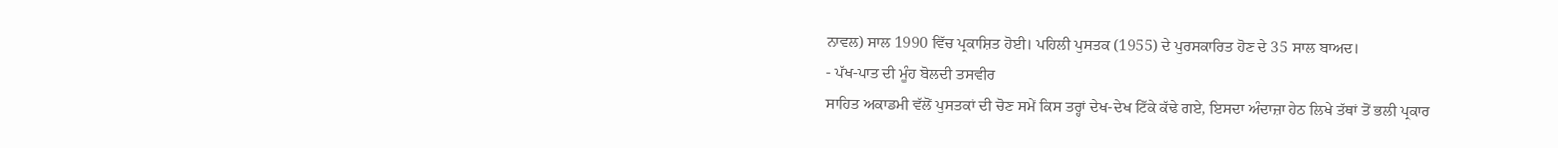ਨਾਵਲ) ਸਾਲ 1990 ਵਿੱਚ ਪ੍ਰਕਾਸ਼ਿਤ ਹੋਈ। ਪਹਿਲੀ ਪੁਸਤਕ (1955) ਦੇ ਪੁਰਸਕਾਰਿਤ ਹੋਣ ਦੇ 35 ਸਾਲ ਬਾਅਦ।
- ਪੱਖ-ਪਾਤ ਦੀ ਮੂੰਹ ਬੋਲਦੀ ਤਸਵੀਰ
ਸਾਹਿਤ ਅਕਾਡਮੀ ਵੱਲੋਂ ਪੁਸਤਕਾਂ ਦੀ ਚੋਣ ਸਮੇਂ ਕਿਸ ਤਰ੍ਹਾਂ ਦੇਖ-ਦੇਖ ਟਿੱਕੇ ਕੱਢੇ ਗਏ, ਇਸਦਾ ਅੰਦਾਜ਼ਾ ਹੇਠ ਲਿਖੇ ਤੱਥਾਂ ਤੋਂ ਭਲੀ ਪ੍ਰਕਾਰ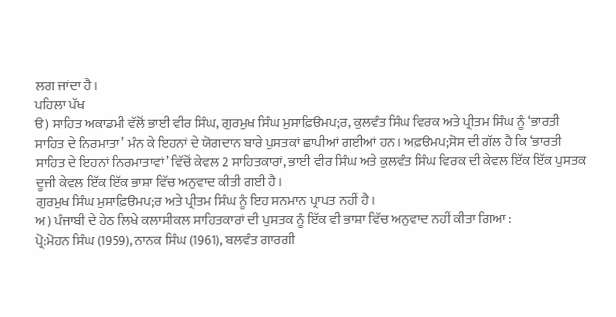ਲਗ ਜਾਂਦਾ ਹੈ।
ਪਹਿਲਾ ਪੱਖ
ੳ) ਸਾਹਿਤ ਅਕਾਡਮੀ ਵੱਲੋਂ ਭਾਈ ਵੀਰ ਸਿੰਘ, ਗੁਰਮੁਖ ਸਿੰਘ ਮੁਸਾਫ਼ਿੳਮਪ;ਰ, ਕੁਲਵੰਤ ਸਿੰਘ ਵਿਰਕ ਅਤੇ ਪ੍ਰੀਤਮ ਸਿੰਘ ਨੂੰ ‘ਭਾਰਤੀ ਸਾਹਿਤ ਦੇ ਨਿਰਮਾਤਾ’ ਮੰਨ ਕੇ ਇਹਨਾਂ ਦੇ ਯੋਗਦਾਨ ਬਾਰੇ ਪੁਸਤਕਾਂ ਛਾਪੀਆਂ ਗਈਆਂ ਹਨ। ਅਫ਼ੳਮਪ;ਸੋਸ ਦੀ ਗੱਲ ਹੈ ਕਿ ‘ਭਾਰਤੀ ਸਾਹਿਤ ਦੇ ਇਹਨਾਂ ਨਿਰਮਾਤਾਵਾਂ’ ਵਿੱਚੋਂ ਕੇਵਲ 2 ਸਾਹਿਤਕਾਰਾਂ, ਭਾਈ ਵੀਰ ਸਿੰਘ ਅਤੇ ਕੁਲਵੰਤ ਸਿੰਘ ਵਿਰਕ ਦੀ ਕੇਵਲ ਇੱਕ ਇੱਕ ਪੁਸਤਕ ਦੂਜੀ ਕੇਵਲ ਇੱਕ ਇੱਕ ਭਾਸ਼ਾ ਵਿੱਚ ਅਨੁਵਾਦ ਕੀਤੀ ਗਈ ਹੈ।
ਗੁਰਮੁਖ ਸਿੰਘ ਮੁਸਾਫ਼ਿੳਮਪ;ਰ ਅਤੇ ਪ੍ਰੀਤਮ ਸਿੰਘ ਨੂੰ ਇਹ ਸਨਮਾਨ ਪ੍ਰਾਪਤ ਨਹੀਂ ਹੈ।
ਅ) ਪੰਜਾਬੀ ਦੇ ਹੇਠ ਲਿਖੇ ਕਲਾਸੀਕਲ ਸਾਹਿਤਕਾਰਾਂ ਦੀ ਪੁਸਤਕ ਨੂੰ ਇੱਕ ਵੀ ਭਾਸ਼ਾ ਵਿੱਚ ਅਨੁਵਾਦ ਨਹੀਂ ਕੀਤਾ ਗਿਆ :
ਪ੍ਰੋ:ਮੋਹਨ ਸਿੰਘ (1959), ਨਾਨਕ ਸਿੰਘ (1961), ਬਲਵੰਤ ਗਾਰਗੀ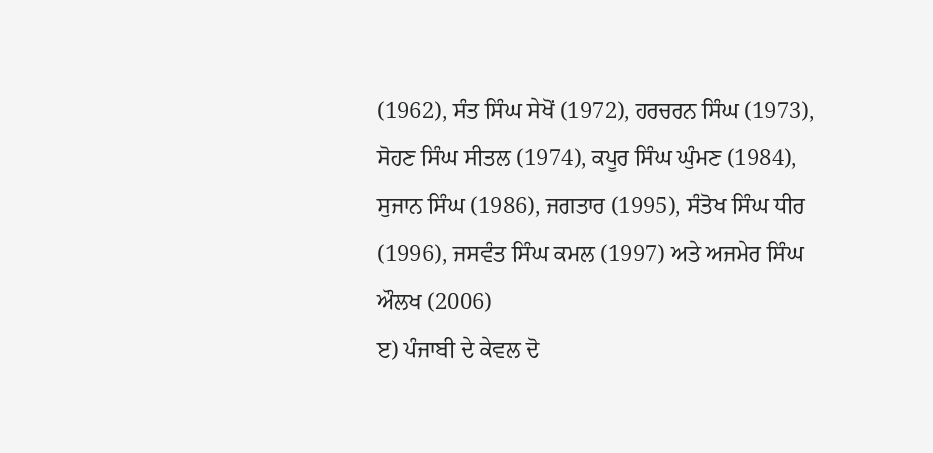(1962), ਸੰਤ ਸਿੰਘ ਸੇਖੋਂ (1972), ਹਰਚਰਨ ਸਿੰਘ (1973), ਸੋਹਣ ਸਿੰਘ ਸੀਤਲ (1974), ਕਪੂਰ ਸਿੰਘ ਘੁੰਮਣ (1984), ਸੁਜਾਨ ਸਿੰਘ (1986), ਜਗਤਾਰ (1995), ਸੰਤੋਖ ਸਿੰਘ ਧੀਰ (1996), ਜਸਵੰਤ ਸਿੰਘ ਕਮਲ (1997) ਅਤੇ ਅਜਮੇਰ ਸਿੰਘ ਔਲਖ (2006)
ੲ) ਪੰਜਾਬੀ ਦੇ ਕੇਵਲ ਦੋ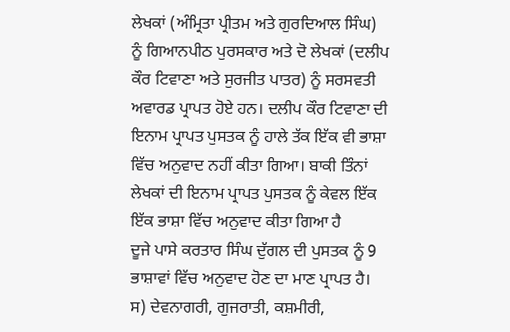ਲੇਖਕਾਂ (ਅੰਮ੍ਰਿਤਾ ਪ੍ਰੀਤਮ ਅਤੇ ਗੁਰਦਿਆਲ ਸਿੰਘ) ਨੂੰ ਗਿਆਨਪੀਠ ਪੁਰਸਕਾਰ ਅਤੇ ਦੋ ਲੇਖਕਾਂ (ਦਲੀਪ ਕੌਰ ਟਿਵਾਣਾ ਅਤੇ ਸੁਰਜੀਤ ਪਾਤਰ) ਨੂੰ ਸਰਸਵਤੀ ਅਵਾਰਡ ਪ੍ਰਾਪਤ ਹੋਏ ਹਨ। ਦਲੀਪ ਕੌਰ ਟਿਵਾਣਾ ਦੀ ਇਨਾਮ ਪ੍ਰਾਪਤ ਪੁਸਤਕ ਨੂੰ ਹਾਲੇ ਤੱਕ ਇੱਕ ਵੀ ਭਾਸ਼ਾ ਵਿੱਚ ਅਨੁਵਾਦ ਨਹੀਂ ਕੀਤਾ ਗਿਆ। ਬਾਕੀ ਤਿੰਨਾਂ ਲੇਖਕਾਂ ਦੀ ਇਨਾਮ ਪ੍ਰਾਪਤ ਪੁਸਤਕ ਨੂੰ ਕੇਵਲ ਇੱਕ ਇੱਕ ਭਾਸ਼ਾ ਵਿੱਚ ਅਨੁਵਾਦ ਕੀਤਾ ਗਿਆ ਹੈ
ਦੂਜੇ ਪਾਸੇ ਕਰਤਾਰ ਸਿੰਘ ਦੁੱਗਲ ਦੀ ਪੁਸਤਕ ਨੂੰ 9 ਭਾਸ਼ਾਵਾਂ ਵਿੱਚ ਅਨੁਵਾਦ ਹੋਣ ਦਾ ਮਾਣ ਪ੍ਰਾਪਤ ਹੈ।
ਸ) ਦੇਵਨਾਗਰੀ, ਗੁਜਰਾਤੀ, ਕਸ਼ਮੀਰੀ,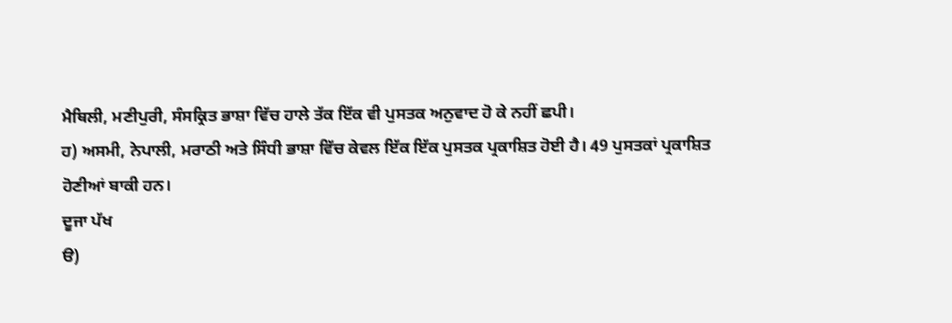ਮੈਥਿਲੀ, ਮਣੀਪੁਰੀ, ਸੰਸਕ੍ਰਿਤ ਭਾਸ਼ਾ ਵਿੱਚ ਹਾਲੇ ਤੱਕ ਇੱਕ ਵੀ ਪੁਸਤਕ ਅਨੁਵਾਦ ਹੋ ਕੇ ਨਹੀਂ ਛਪੀ।
ਹ) ਅਸਮੀ, ਨੇਪਾਲੀ, ਮਰਾਠੀ ਅਤੇ ਸਿੰਧੀ ਭਾਸ਼ਾ ਵਿੱਚ ਕੇਵਲ ਇੱਕ ਇੱਕ ਪੁਸਤਕ ਪ੍ਰਕਾਸ਼ਿਤ ਹੋਈ ਹੈ। 49 ਪੁਸਤਕਾਂ ਪ੍ਰਕਾਸ਼ਿਤ ਹੋਣੀਆਂ ਬਾਕੀ ਹਨ।
ਦੂਜਾ ਪੱਖ
ੳ)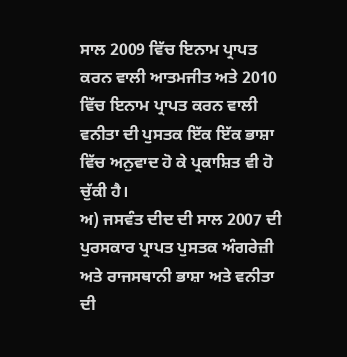ਸਾਲ 2009 ਵਿੱਚ ਇਨਾਮ ਪ੍ਰਾਪਤ ਕਰਨ ਵਾਲੀ ਆਤਮਜੀਤ ਅਤੇ 2010 ਵਿੱਚ ਇਨਾਮ ਪ੍ਰਾਪਤ ਕਰਨ ਵਾਲੀ ਵਨੀਤਾ ਦੀ ਪੁਸਤਕ ਇੱਕ ਇੱਕ ਭਾਸ਼ਾ ਵਿੱਚ ਅਨੁਵਾਦ ਹੋ ਕੇ ਪ੍ਰਕਾਸ਼ਿਤ ਵੀ ਹੋ ਚੁੱਕੀ ਹੈ।
ਅ) ਜਸਵੰਤ ਦੀਦ ਦੀ ਸਾਲ 2007 ਦੀ ਪੁਰਸਕਾਰ ਪ੍ਰਾਪਤ ਪੁਸਤਕ ਅੰਗਰੇਜ਼ੀ ਅਤੇ ਰਾਜਸਥਾਨੀ ਭਾਸ਼ਾ ਅਤੇ ਵਨੀਤਾ ਦੀ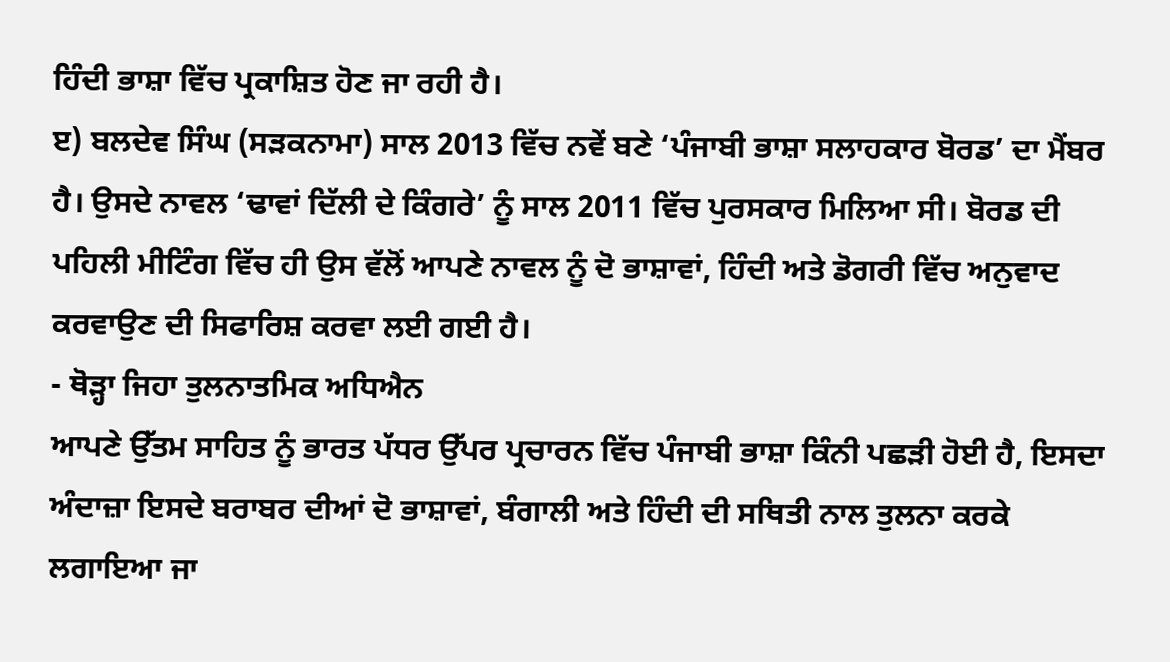ਹਿੰਦੀ ਭਾਸ਼ਾ ਵਿੱਚ ਪ੍ਰਕਾਸ਼ਿਤ ਹੋਣ ਜਾ ਰਹੀ ਹੈ।
ੲ) ਬਲਦੇਵ ਸਿੰਘ (ਸੜਕਨਾਮਾ) ਸਾਲ 2013 ਵਿੱਚ ਨਵੇਂ ਬਣੇ ‘ਪੰਜਾਬੀ ਭਾਸ਼ਾ ਸਲਾਹਕਾਰ ਬੋਰਡ’ ਦਾ ਮੈਂਬਰ ਹੈ। ਉਸਦੇ ਨਾਵਲ ‘ਢਾਵਾਂ ਦਿੱਲੀ ਦੇ ਕਿੰਗਰੇ’ ਨੂੰ ਸਾਲ 2011 ਵਿੱਚ ਪੁਰਸਕਾਰ ਮਿਲਿਆ ਸੀ। ਬੋਰਡ ਦੀ ਪਹਿਲੀ ਮੀਟਿੰਗ ਵਿੱਚ ਹੀ ਉਸ ਵੱਲੋਂ ਆਪਣੇ ਨਾਵਲ ਨੂੰ ਦੋ ਭਾਸ਼ਾਵਾਂ, ਹਿੰਦੀ ਅਤੇ ਡੋਗਰੀ ਵਿੱਚ ਅਨੁਵਾਦ ਕਰਵਾਉਣ ਦੀ ਸਿਫਾਰਿਸ਼ ਕਰਵਾ ਲਈ ਗਈ ਹੈ।
- ਥੋੜ੍ਹਾ ਜਿਹਾ ਤੁਲਨਾਤਮਿਕ ਅਧਿਐਨ
ਆਪਣੇ ਉੱਤਮ ਸਾਹਿਤ ਨੂੰ ਭਾਰਤ ਪੱਧਰ ਉੱਪਰ ਪ੍ਰਚਾਰਨ ਵਿੱਚ ਪੰਜਾਬੀ ਭਾਸ਼ਾ ਕਿੰਨੀ ਪਛੜੀ ਹੋਈ ਹੈ, ਇਸਦਾ ਅੰਦਾਜ਼ਾ ਇਸਦੇ ਬਰਾਬਰ ਦੀਆਂ ਦੋ ਭਾਸ਼ਾਵਾਂ, ਬੰਗਾਲੀ ਅਤੇ ਹਿੰਦੀ ਦੀ ਸਥਿਤੀ ਨਾਲ ਤੁਲਨਾ ਕਰਕੇ ਲਗਾਇਆ ਜਾ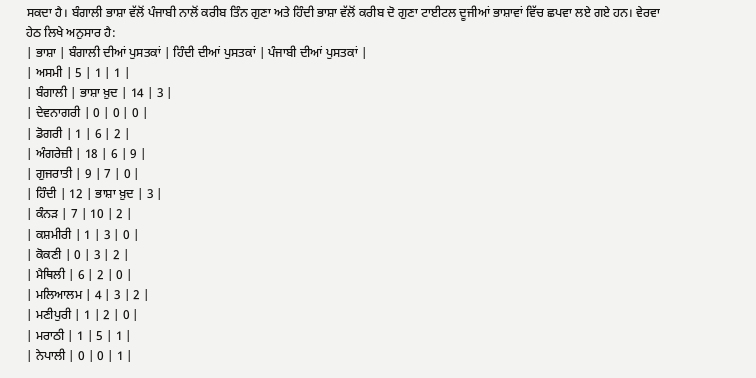ਸਕਦਾ ਹੈ। ਬੰਗਾਲੀ ਭਾਸ਼ਾ ਵੱਲੋਂ ਪੰਜਾਬੀ ਨਾਲੋਂ ਕਰੀਬ ਤਿੰਨ ਗੁਣਾ ਅਤੇ ਹਿੰਦੀ ਭਾਸ਼ਾ ਵੱਲੋਂ ਕਰੀਬ ਦੋ ਗੁਣਾ ਟਾਈਟਲ ਦੂਜੀਆਂ ਭਾਸ਼ਾਵਾਂ ਵਿੱਚ ਛਪਵਾ ਲਏ ਗਏ ਹਨ। ਵੇਰਵਾ ਹੇਠ ਲਿਖੇ ਅਨੁਸਾਰ ਹੈ:
| ਭਾਸ਼ਾ | ਬੰਗਾਲੀ ਦੀਆਂ ਪੁਸਤਕਾਂ | ਹਿੰਦੀ ਦੀਆਂ ਪੁਸਤਕਾਂ | ਪੰਜਾਬੀ ਦੀਆਂ ਪੁਸਤਕਾਂ |
| ਅਸਮੀ | 5 | 1 | 1 |
| ਬੰਗਾਲੀ | ਭਾਸ਼ਾ ਖ਼ੁਦ | 14 | 3 |
| ਦੇਵਨਾਗਰੀ | 0 | 0 | 0 |
| ਡੋਗਰੀ | 1 | 6 | 2 |
| ਅੰਗਰੇਜ਼ੀ | 18 | 6 | 9 |
| ਗੁਜਰਾਤੀ | 9 | 7 | 0 |
| ਹਿੰਦੀ | 12 | ਭਾਸ਼ਾ ਖ਼ੁਦ | 3 |
| ਕੰਨੜ | 7 | 10 | 2 |
| ਕਸ਼ਮੀਰੀ | 1 | 3 | 0 |
| ਕੋਕਣੀ | 0 | 3 | 2 |
| ਮੈਥਿਲੀ | 6 | 2 | 0 |
| ਮਲਿਆਲਮ | 4 | 3 | 2 |
| ਮਣੀਪੁਰੀ | 1 | 2 | 0 |
| ਮਰਾਠੀ | 1 | 5 | 1 |
| ਨੇਪਾਲੀ | 0 | 0 | 1 |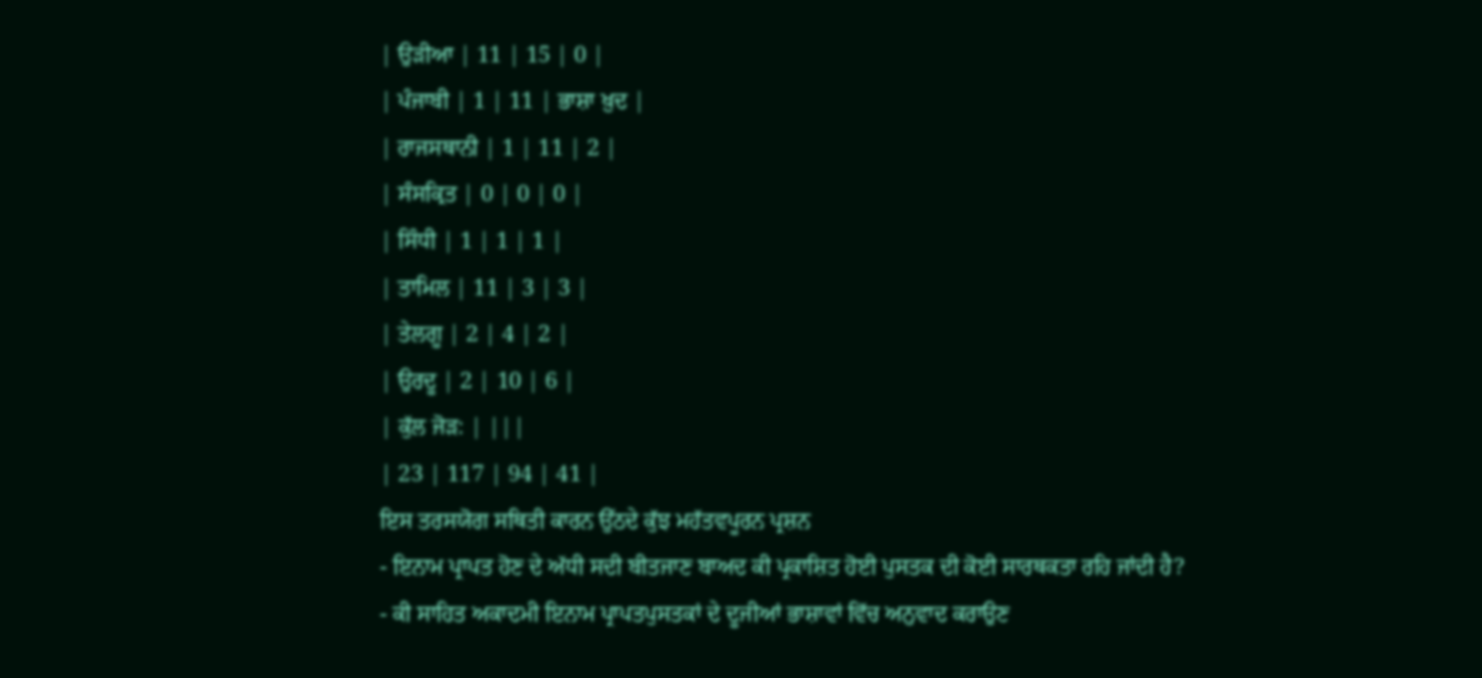| ਉੜੀਆ | 11 | 15 | 0 |
| ਪੰਜਾਬੀ | 1 | 11 | ਭਾਸ਼ਾ ਖ਼ੁਦ |
| ਰਾਜਸਥਾਨੀ | 1 | 11 | 2 |
| ਸੰਸਕ੍ਰਿਤ | 0 | 0 | 0 |
| ਸਿੰਧੀ | 1 | 1 | 1 |
| ਤਾਮਿਲ | 11 | 3 | 3 |
| ਤੇਲਗੂ | 2 | 4 | 2 |
| ਉਰਦੂ | 2 | 10 | 6 |
| ਕੁੱਲ ਜੋੜ: | |||
| 23 | 117 | 94 | 41 |
ਇਸ ਤਰਸਯੋਗ ਸਥਿਤੀ ਕਾਰਨ ਉੱਠਦੇ ਕੁੱਝ ਮਹੱਤਵਪੂਰਨ ਪ੍ਰਸ਼ਨ
- ਇਨਾਮ ਪ੍ਰਾਪਤ ਹੋਣ ਦੇ ਅੱਧੀ ਸਦੀ ਬੀਤਜਾਣ ਬਾਅਦ ਕੀ ਪ੍ਰਕਾਸ਼ਿਤ ਹੋਈ ਪੁਸਤਕ ਦੀ ਕੋਈ ਸਾਰਥਕਤਾ ਰਹਿ ਜਾਂਦੀ ਹੈ?
- ਕੀ ਸਾਹਿਤ ਅਕਾਦਮੀ ਇਨਾਮ ਪ੍ਰਾਪਤਪੁਸਤਕਾਂ ਦੇ ਦੂਜੀਆਂ ਭਾਸ਼ਾਵਾਂ ਵਿੱਚ ਅਨੁਵਾਦ ਕਰਾਉਣ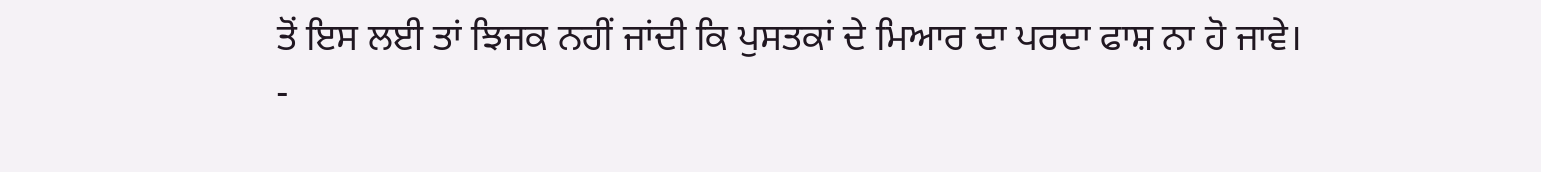ਤੋਂ ਇਸ ਲਈ ਤਾਂ ਝਿਜਕ ਨਹੀਂ ਜਾਂਦੀ ਕਿ ਪੁਸਤਕਾਂ ਦੇ ਮਿਆਰ ਦਾ ਪਰਦਾ ਫਾਸ਼ ਨਾ ਹੋ ਜਾਵੇ।
-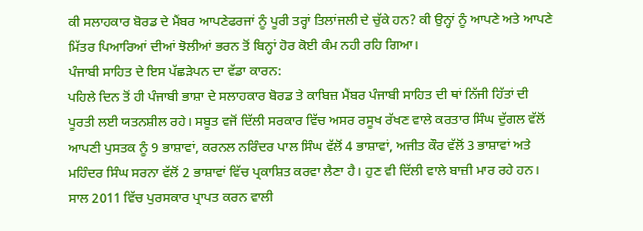ਕੀ ਸਲਾਹਕਾਰ ਬੋਰਡ ਦੇ ਮੈਂਬਰ ਆਪਣੇਫਰਜਾਂ ਨੂੰ ਪੂਰੀ ਤਰ੍ਹਾਂ ਤਿਲਾਂਜਲੀ ਦੇ ਚੁੱਕੇ ਹਨ? ਕੀ ਉਨ੍ਹਾਂ ਨੂੰ ਆਪਣੇ ਅਤੇ ਆਪਣੇ ਮਿੱਤਰ ਪਿਆਰਿਆਂ ਦੀਆਂ ਝੋਲੀਆਂ ਭਰਨ ਤੋਂ ਬਿਨ੍ਹਾਂ ਹੋਰ ਕੋਈ ਕੰਮ ਨਹੀ ਰਹਿ ਗਿਆ।
ਪੰਜਾਬੀ ਸਾਹਿਤ ਦੇ ਇਸ ਪੱਛੜੇਪਨ ਦਾ ਵੱਡਾ ਕਾਰਨ:
ਪਹਿਲੇ ਦਿਨ ਤੋਂ ਹੀ ਪੰਜਾਬੀ ਭਾਸ਼ਾ ਦੇ ਸਲਾਹਕਾਰ ਬੋਰਡ ਤੇ ਕਾਬਿਜ਼ ਮੈਂਬਰ ਪੰਜਾਬੀ ਸਾਹਿਤ ਦੀ ਥਾਂ ਨਿੱਜੀ ਹਿੱਤਾਂ ਦੀ ਪੂਰਤੀ ਲਈ ਯਤਨਸ਼ੀਲ ਰਹੇ। ਸਬੂਤ ਵਜੋਂ ਦਿੱਲੀ ਸਰਕਾਰ ਵਿੱਚ ਅਸਰ ਰਸੂਖ ਰੱਖਣ ਵਾਲੇ ਕਰਤਾਰ ਸਿੰਘ ਦੁੱਗਲ ਵੱਲੋਂ ਆਪਣੀ ਪੁਸਤਕ ਨੂੰ 9 ਭਾਸ਼ਾਵਾਂ, ਕਰਨਲ ਨਰਿੰਦਰ ਪਾਲ ਸਿੰਘ ਵੱਲੋਂ 4 ਭਾਸ਼ਾਵਾਂ, ਅਜੀਤ ਕੌਰ ਵੱਲੋਂ 3 ਭਾਸ਼ਾਵਾਂ ਅਤੇ ਮਹਿੰਦਰ ਸਿੰਘ ਸਰਨਾ ਵੱਲੋਂ 2 ਭਾਸ਼ਾਵਾਂ ਵਿੱਚ ਪ੍ਰਕਾਸ਼ਿਤ ਕਰਵਾ ਲੈਣਾ ਹੈ। ਹੁਣ ਵੀ ਦਿੱਲੀ ਵਾਲੇ ਬਾਜ਼ੀ ਮਾਰ ਰਹੇ ਹਨ। ਸਾਲ 2011 ਵਿੱਚ ਪੁਰਸਕਾਰ ਪ੍ਰਾਪਤ ਕਰਨ ਵਾਲੀ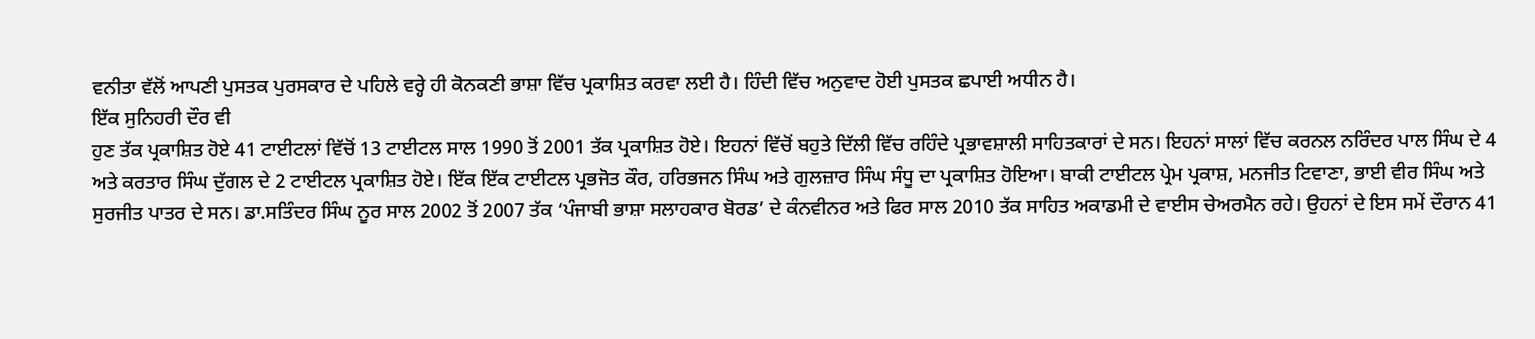ਵਨੀਤਾ ਵੱਲੋਂ ਆਪਣੀ ਪੁਸਤਕ ਪੁਰਸਕਾਰ ਦੇ ਪਹਿਲੇ ਵਰ੍ਹੇ ਹੀ ਕੋਨਕਣੀ ਭਾਸ਼ਾ ਵਿੱਚ ਪ੍ਰਕਾਸ਼ਿਤ ਕਰਵਾ ਲਈ ਹੈ। ਹਿੰਦੀ ਵਿੱਚ ਅਨੁਵਾਦ ਹੋਈ ਪੁਸਤਕ ਛਪਾਈ ਅਧੀਨ ਹੈ।
ਇੱਕ ਸੁਨਿਹਰੀ ਦੌਰ ਵੀ
ਹੁਣ ਤੱਕ ਪ੍ਰਕਾਸ਼ਿਤ ਹੋਏ 41 ਟਾਈਟਲਾਂ ਵਿੱਚੋਂ 13 ਟਾਈਟਲ ਸਾਲ 1990 ਤੋਂ 2001 ਤੱਕ ਪ੍ਰਕਾਸ਼ਿਤ ਹੋਏ। ਇਹਨਾਂ ਵਿੱਚੋਂ ਬਹੁਤੇ ਦਿੱਲੀ ਵਿੱਚ ਰਹਿੰਦੇ ਪ੍ਰਭਾਵਸ਼ਾਲੀ ਸਾਹਿਤਕਾਰਾਂ ਦੇ ਸਨ। ਇਹਨਾਂ ਸਾਲਾਂ ਵਿੱਚ ਕਰਨਲ ਨਰਿੰਦਰ ਪਾਲ ਸਿੰਘ ਦੇ 4 ਅਤੇ ਕਰਤਾਰ ਸਿੰਘ ਦੁੱਗਲ ਦੇ 2 ਟਾਈਟਲ ਪ੍ਰਕਾਸ਼ਿਤ ਹੋਏ। ਇੱਕ ਇੱਕ ਟਾਈਟਲ ਪ੍ਰਭਜੋਤ ਕੌਰ, ਹਰਿਭਜਨ ਸਿੰਘ ਅਤੇ ਗੁਲਜ਼ਾਰ ਸਿੰਘ ਸੰਧੂ ਦਾ ਪ੍ਰਕਾਸ਼ਿਤ ਹੋਇਆ। ਬਾਕੀ ਟਾਈਟਲ ਪ੍ਰੇਮ ਪ੍ਰਕਾਸ਼, ਮਨਜੀਤ ਟਿਵਾਣਾ, ਭਾਈ ਵੀਰ ਸਿੰਘ ਅਤੇ ਸੁਰਜੀਤ ਪਾਤਰ ਦੇ ਸਨ। ਡਾ.ਸਤਿੰਦਰ ਸਿੰਘ ਨੂਰ ਸਾਲ 2002 ਤੋਂ 2007 ਤੱਕ ‘ਪੰਜਾਬੀ ਭਾਸ਼ਾ ਸਲਾਹਕਾਰ ਬੋਰਡ’ ਦੇ ਕੰਨਵੀਨਰ ਅਤੇ ਫਿਰ ਸਾਲ 2010 ਤੱਕ ਸਾਹਿਤ ਅਕਾਡਮੀ ਦੇ ਵਾਈਸ ਚੇਅਰਮੈਨ ਰਹੇ। ਉਹਨਾਂ ਦੇ ਇਸ ਸਮੇਂ ਦੌਰਾਨ 41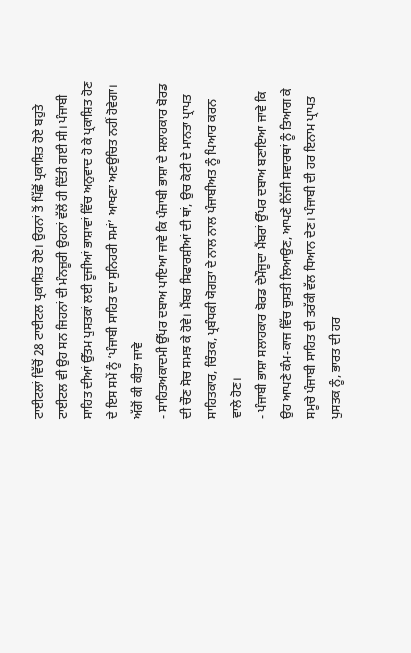ਟਾਈਟਲਾਂ ਵਿੱਚੋਂ 28 ਟਾਈਟਲ ਪ੍ਰਕਾਸ਼ਿਤ ਹੋਏ। ਉਹਨਾਂ ਤੋਂ ਪਿੱਛੋਂ ਪ੍ਰਕਾਸ਼ਿਤ ਹੋਏ ਬਹੁਤੇ ਟਾਈਟਲ ਵੀ ਉਹ ਸਨ ਜਿਹਨਾਂ ਦੀ ਮੰਨਜ਼ੂਰੀ ਉਹਨਾਂ ਵੱਲੋਂ ਹੀ ਦਿੱਤੀ ਗਈ ਸੀ। ਪੰਜਾਬੀ ਸਾਹਿਤ ਦੀਆਂ ਉੱਤਮ ਪੁਸਤਕਾਂ ਲਈ ਦੂਜੀਆਂ ਭਾਸ਼ਾਵਾਂ ਵਿੱਚ ਅਨੁਵਾਦ ਹੋ ਕੇ ਪ੍ਰਕਾਸ਼ਿਤ ਹੋਣ ਦੇ ਇਸ ਸਮੇਂ ਨੂੰ ‘ਪੰਜਾਬੀ ਸਾਹਿਤ ਦਾ ਸੁਨਿਹਰੀ ਸਮਾਂ’ ਆਖਣਾ ਅਣਉਚਿਤ ਨਹੀਂ ਹੋਵੇਗਾ।
ਅੱਗੋਂ ਕੀ ਕੀਤਾ ਜਾਵੇ
- ਸਾਹਿਤਅਕਾਦਮੀ ਉੱਪਰ ਦਬਾਅ ਪਾਇਆ ਜਾਵੇ ਕਿ ਪੰਜਾਬੀ ਭਾਸ਼ਾ ਦੇ ਸਲਾਹਕਾਰ ਬੋਰਡ ਦੀ ਚੌਣ ਸੋਚ ਸਮਝ ਕੇ ਹੋਵੇ। ਮੈਂਬਰ ਸਿਫਾਰਸ਼ੀਆਂ ਦੀ ਥਾਂ, ਉਚ ਕੋਟੀ ਦੇ ਮਾਨਤਾ ਪ੍ਰਾਪਤ ਸਾਹਿਤਕਾਰ, ਚਿੰਤਕ, ਪ੍ਰਬੰਧਕੀ ਯੋਗਤਾ ਦੇ ਨਾਲ ਨਾਲ ਪੰਜਾਬੀਅਤ ਨੂੰ ਪਿਆਰ ਕਰਨ ਵਾਲੇ ਹੋਣ।
- ਪੰਜਾਬੀ ਭਾਸ਼ਾ ਸਲਾਹਕਾਰ ਬੋਰਡ ਦੇਮੌਜੂਦਾ ਮੈਂਬਰਾਂ ਉੱਪਰ ਦਬਾਅ ਬਣਾਇਆ ਜਾਵੇ ਕਿ ਉਹ ਆਪਣੇ ਕੰਮ-ਕਾਜ ਵਿੱਚ ਚੁਸਤੀ ਲਿਆਉਣ, ਆਪਣੇ ਨਿੱਜੀ ਸਵਾਰਥਾਂ ਨੂੰ ਤਿਆਗ ਕੇ ਸਮੂਚੇ ਪੰਜਾਬੀ ਸਾਹਿਤ ਦੀ ਤਰੱਕੀ ਵੱਲ ਧਿਆਨ ਦੇਣ। ਪੰਜਾਬੀ ਦੀ ਹਰ ਇਨਾਮ ਪ੍ਰਾਪਤ ਪੁਸਤਕ ਨੂੰ, ਭਾਰਤ ਦੀ ਹਰ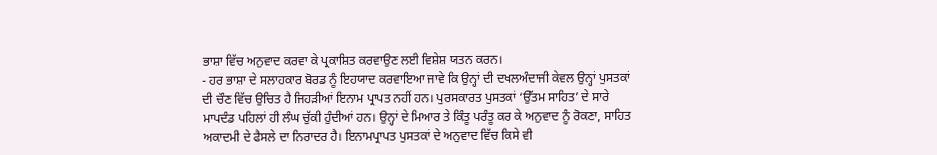ਭਾਸ਼ਾ ਵਿੱਚ ਅਨੁਵਾਦ ਕਰਵਾ ਕੇ ਪ੍ਰਕਾਸ਼ਿਤ ਕਰਵਾਉਣ ਲਈ ਵਿਸ਼ੇਸ਼ ਯਤਨ ਕਰਨ।
- ਹਰ ਭਾਸ਼ਾ ਦੇ ਸਲਾਹਕਾਰ ਬੋਰਡ ਨੂੰ ਇਹਯਾਦ ਕਰਵਾਇਆ ਜਾਵੇ ਕਿ ਉਨ੍ਹਾਂ ਦੀ ਦਖਲਅੰਦਾਜੀ ਕੇਵਲ ਉਨ੍ਹਾਂ ਪੁਸਤਕਾਂ ਦੀ ਚੌਣ ਵਿੱਚ ਉਚਿਤ ਹੈ ਜਿਹੜੀਆਂ ਇਨਾਮ ਪ੍ਰਾਪਤ ਨਹੀਂ ਹਨ। ਪੁਰਸਕਾਰਤ ਪੁਸਤਕਾਂ ‘ਉੱਤਮ ਸਾਹਿਤ’ ਦੇ ਸਾਰੇ ਮਾਪਦੰਡ ਪਹਿਲਾਂ ਹੀ ਲੰਘ ਚੁੱਕੀ ਹੁੰਦੀਆਂ ਹਨ। ਉਨ੍ਹਾਂ ਦੇ ਮਿਆਰ ਤੇ ਕਿੰਤੂ ਪਰੰਤੂ ਕਰ ਕੇ ਅਨੁਵਾਦ ਨੂੰ ਰੋਕਣਾ, ਸਾਹਿਤ ਅਕਾਦਮੀ ਦੇ ਫੈਸਲੇ ਦਾ ਨਿਰਾਦਰ ਹੈ। ਇਨਾਮਪ੍ਰਾਪਤ ਪੁਸਤਕਾਂ ਦੇ ਅਨੁਵਾਦ ਵਿੱਚ ਕਿਸੇ ਵੀ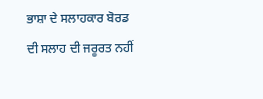ਭਾਸ਼ਾ ਦੇ ਸਲਾਹਕਾਰ ਬੋਰਡ ਦੀ ਸਲਾਹ ਦੀ ਜਰੂਰਤ ਨਹੀਂ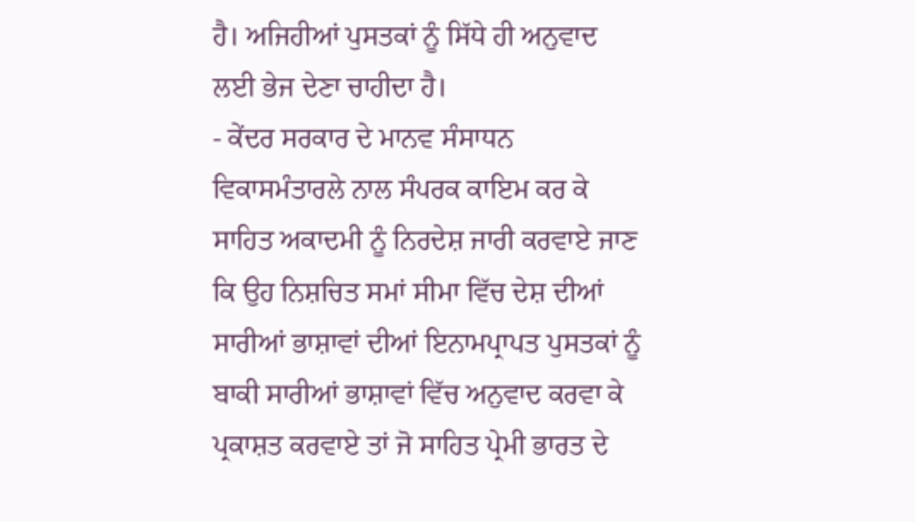ਹੈ। ਅਜਿਹੀਆਂ ਪੁਸਤਕਾਂ ਨੂੰ ਸਿੱਧੇ ਹੀ ਅਨੁਵਾਦ ਲਈ ਭੇਜ ਦੇਣਾ ਚਾਹੀਦਾ ਹੈ।
- ਕੇਂਦਰ ਸਰਕਾਰ ਦੇ ਮਾਨਵ ਸੰਸਾਧਨ ਵਿਕਾਸਮੰਤਾਰਲੇ ਨਾਲ ਸੰਪਰਕ ਕਾਇਮ ਕਰ ਕੇ ਸਾਹਿਤ ਅਕਾਦਮੀ ਨੂੰ ਨਿਰਦੇਸ਼ ਜਾਰੀ ਕਰਵਾਏ ਜਾਣ ਕਿ ਉਹ ਨਿਸ਼ਚਿਤ ਸਮਾਂ ਸੀਮਾ ਵਿੱਚ ਦੇਸ਼ ਦੀਆਂ ਸਾਰੀਆਂ ਭਾਸ਼ਾਵਾਂ ਦੀਆਂ ਇਨਾਮਪ੍ਰਾਪਤ ਪੁਸਤਕਾਂ ਨੂੰ ਬਾਕੀ ਸਾਰੀਆਂ ਭਾਸ਼ਾਵਾਂ ਵਿੱਚ ਅਨੁਵਾਦ ਕਰਵਾ ਕੇ ਪ੍ਰਕਾਸ਼ਤ ਕਰਵਾਏ ਤਾਂ ਜੋ ਸਾਹਿਤ ਪ੍ਰੇਮੀ ਭਾਰਤ ਦੇ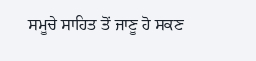ਸਮੂਚੇ ਸਾਹਿਤ ਤੋਂ ਜਾਣੂ ਹੋ ਸਕਣ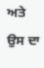ਅਤੇ ਉਸ ਦਾ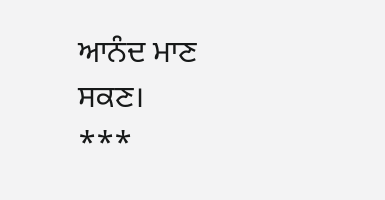ਆਨੰਦ ਮਾਣ ਸਕਣ।
***